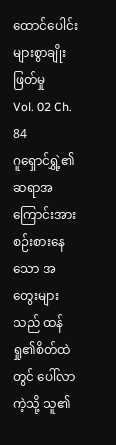ထောင်ပေါင်းများစွာချိုးဖြတ်မှု
Vol. 02 Ch. 84
ဂူရှောင်ရွှဲ့၏ ဆရာအကြောင်းအား စဉ်းစားနေသော အတွေးများသည် ထန်ရှု၏စိတ်ထဲတွင် ပေါ်လာကဲ့သို့ သူ၏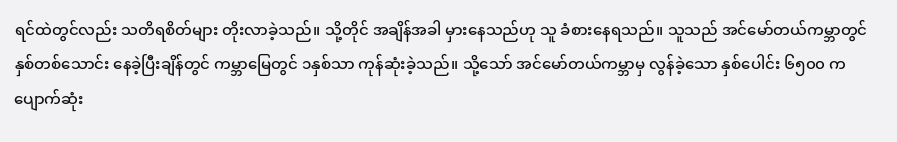ရင်ထဲတွင်လည်း သတိရစိတ်များ တိုးလာခဲ့သည်။ သို့တိုင် အချိန်အခါ မှားနေသည်ဟု သူ ခံစားနေရသည်။ သူသည် အင်မော်တယ်ကမ္ဘာတွင် နှစ်တစ်သောင်း နေခဲ့ပြီးချိန်တွင် ကမ္ဘာမြေတွင် ၁နှစ်သာ ကုန်ဆုံးခဲ့သည်။ သို့သော် အင်မော်တယ်ကမ္ဘာမှ လွန်ခဲ့သော နှစ်ပေါင်း ၆၅၀၀ က ပျောက်ဆုံး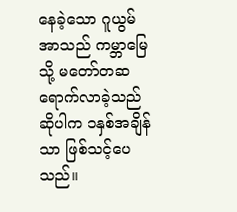နေခဲ့သော ဂူယွမ်အာသည် ကမ္ဘာမြေသို့ မတော်တဆ ရောက်လာခဲ့သည် ဆိုပါက ၁နှစ်အချိန်သာ ဖြစ်သင့်ပေသည်။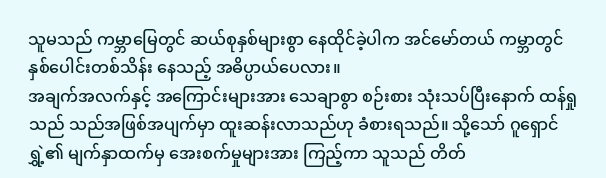သူမသည် ကမ္ဘာမြေတွင် ဆယ်စုနှစ်များစွာ နေထိုင်ခဲ့ပါက အင်မော်တယ် ကမ္ဘာတွင် နှစ်ပေါင်းတစ်သိန်း နေသည့် အဓိပ္ပာယ်ပေလား။
အချက်အလက်နှင့် အကြောင်းများအား သေချာစွာ စဉ်းစား သုံးသပ်ပြီးနောက် ထန်ရှုသည် သည်အဖြစ်အပျက်မှာ ထူးဆန်းလာသည်ဟု ခံစားရသည်။ သို့သော် ဂူရှောင်ရွှဲ့၏ မျက်နှာထက်မှ အေးစက်မှုများအား ကြည့်ကာ သူသည် တိတ်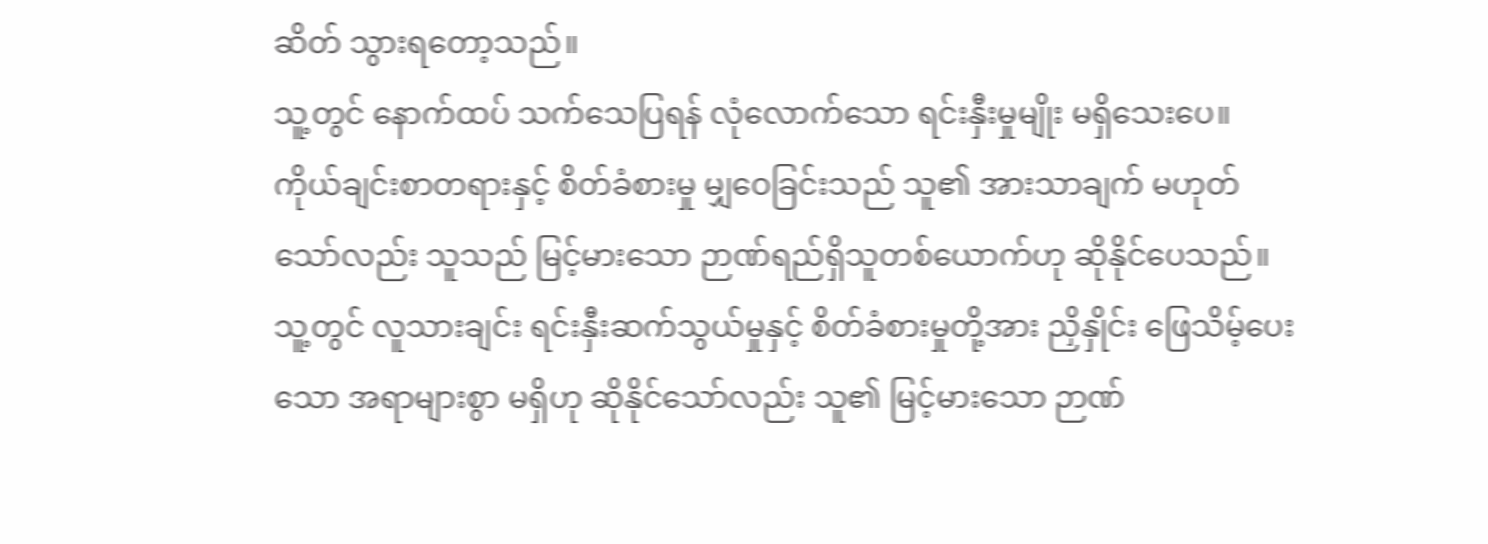ဆိတ် သွားရတော့သည်။
သူ့တွင် နောက်ထပ် သက်သေပြရန် လုံလောက်သော ရင်းနှီးမှုမျိုး မရှိသေးပေ။ ကိုယ်ချင်းစာတရားနှင့် စိတ်ခံစားမှု မျှဝေခြင်းသည် သူ၏ အားသာချက် မဟုတ်သော်လည်း သူသည် မြင့်မားသော ဉာဏ်ရည်ရှိသူတစ်ယောက်ဟု ဆိုနိုင်ပေသည်။
သူ့တွင် လူသားချင်း ရင်းနှီးဆက်သွယ်မှုနှင့် စိတ်ခံစားမှုတို့အား ညှိနှိုင်း ဖြေသိမ့်ပေးသော အရာများစွာ မရှိဟု ဆိုနိုင်သော်လည်း သူ၏ မြင့်မားသော ဉာဏ်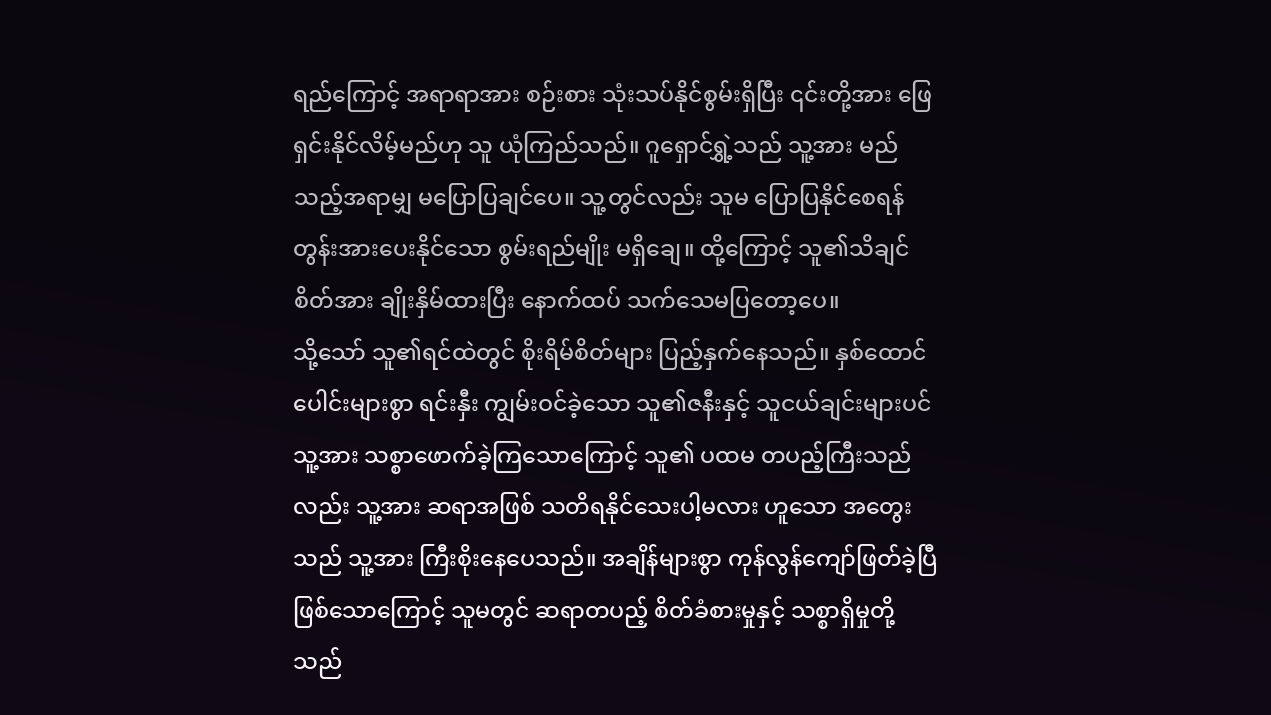ရည်ကြောင့် အရာရာအား စဉ်းစား သုံးသပ်နိုင်စွမ်းရှိပြီး ၎င်းတို့အား ဖြေရှင်းနိုင်လိမ့်မည်ဟု သူ ယုံကြည်သည်။ ဂူရှောင်ရွှဲ့သည် သူ့အား မည်သည့်အရာမျှ မပြောပြချင်ပေ။ သူ့တွင်လည်း သူမ ပြောပြနိုင်စေရန် တွန်းအားပေးနိုင်သော စွမ်းရည်မျိုး မရှိချေ။ ထို့ကြောင့် သူ၏သိချင်စိတ်အား ချိုးနှိမ်ထားပြီး နောက်ထပ် သက်သေမပြတော့ပေ။
သို့သော် သူ၏ရင်ထဲတွင် စိုးရိမ်စိတ်များ ပြည့်နှက်နေသည်။ နှစ်ထောင်ပေါင်းများစွာ ရင်းနှီး ကျွမ်းဝင်ခဲ့သော သူ၏ဇနီးနှင့် သူငယ်ချင်းများပင် သူ့အား သစ္စာဖောက်ခဲ့ကြသောကြောင့် သူ၏ ပထမ တပည့်ကြီးသည်လည်း သူ့အား ဆရာအဖြစ် သတိရနိုင်သေးပါ့မလား ဟူသော အတွေးသည် သူ့အား ကြီးစိုးနေပေသည်။ အချိန်များစွာ ကုန်လွန်ကျော်ဖြတ်ခဲ့ပြီ ဖြစ်သောကြောင့် သူမတွင် ဆရာတပည့် စိတ်ခံစားမှုနှင့် သစ္စာရှိမှုတို့သည်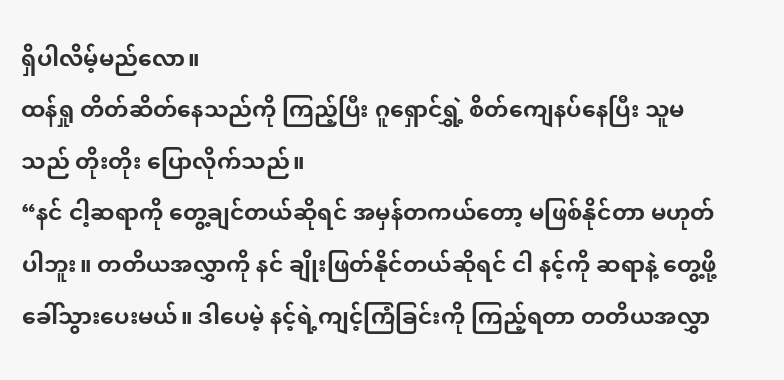ရှိပါလိမ့်မည်လော။
ထန်ရှု တိတ်ဆိတ်နေသည်ကို ကြည့်ပြီး ဂူရှောင်ရွှဲ့ စိတ်ကျေနပ်နေပြီး သူမသည် တိုးတိုး ပြောလိုက်သည်။
“နင် ငါ့ဆရာကို တွေ့ချင်တယ်ဆိုရင် အမှန်တကယ်တော့ မဖြစ်နိုင်တာ မဟုတ်ပါဘူး။ တတိယအလွှာကို နင် ချိုးဖြတ်နိုင်တယ်ဆိုရင် ငါ နင့်ကို ဆရာနဲ့ တွေ့ဖို့ ခေါ်သွားပေးမယ်။ ဒါပေမဲ့ နင့်ရဲ့ကျင့်ကြံခြင်းကို ကြည့်ရတာ တတိယအလွှာ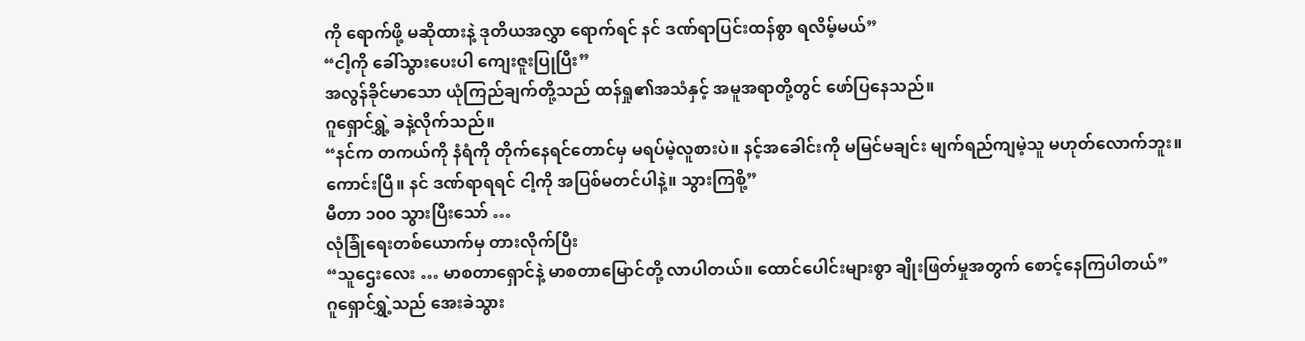ကို ရောက်ဖို့ မဆိုထားနဲ့ ဒုတိယအလွှာ ရောက်ရင် နင် ဒဏ်ရာပြင်းထန်စွာ ရလိမ့်မယ်”
“ငါ့ကို ခေါ်သွားပေးပါ ကျေးဇူးပြုပြီး”
အလွန်ခိုင်မာသော ယုံကြည်ချက်တို့သည် ထန်ရှု၏အသံနှင့် အမူအရာတို့တွင် ဖော်ပြနေသည်။
ဂူရှောင်ရွှဲ့ ခနဲ့လိုက်သည်။
“နင်က တကယ်ကို နံရံကို တိုက်နေရင်တောင်မှ မရပ်မဲ့လူစားပဲ။ နင့်အခေါင်းကို မမြင်မချင်း မျက်ရည်ကျမဲ့သူ မဟုတ်လောက်ဘူး။ ကောင်းပြီ။ နင် ဒဏ်ရာရရင် ငါ့ကို အပြစ်မတင်ပါနဲ့။ သွားကြစို့”
မီတာ ၁၀၀ သွားပြီးသော် …
လုံခြုံရေးတစ်ယောက်မှ တားလိုက်ပြီး
“သူဌေးလေး … မာစတာရှောင်နဲ့ မာစတာမြောင်တို့ လာပါတယ်။ ထောင်ပေါင်းများစွာ ချိုးဖြတ်မှုအတွက် စောင့်နေကြပါတယ်”
ဂူရှောင်ရွှဲ့သည် အေးခဲသွား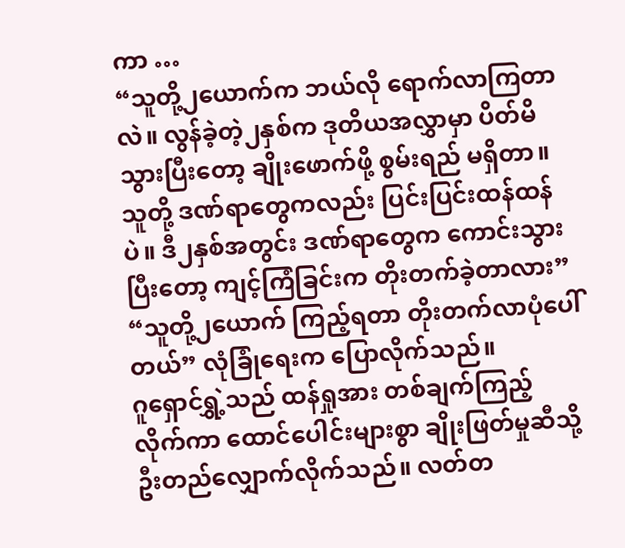ကာ …
“သူတို့၂ယောက်က ဘယ်လို ရောက်လာကြတာလဲ။ လွန်ခဲ့တဲ့၂နှစ်က ဒုတိယအလွှာမှာ ပိတ်မိသွားပြီးတော့ ချိုးဖောက်ဖို့ စွမ်းရည် မရှိတာ။ သူတို့ ဒဏ်ရာတွေကလည်း ပြင်းပြင်းထန်ထန်ပဲ။ ဒီ၂နှစ်အတွင်း ဒဏ်ရာတွေက ကောင်းသွားပြီးတော့ ကျင့်ကြံခြင်းက တိုးတက်ခဲ့တာလား”
“သူတို့၂ယောက် ကြည့်ရတာ တိုးတက်လာပုံပေါ်တယ်” လုံခြုံရေးက ပြောလိုက်သည်။
ဂူရှောင်ရွှဲ့သည် ထန်ရှုအား တစ်ချက်ကြည့်လိုက်ကာ ထောင်ပေါင်းများစွာ ချိုးဖြတ်မှုဆီသို့ ဦးတည်လျှောက်လိုက်သည်။ လတ်တ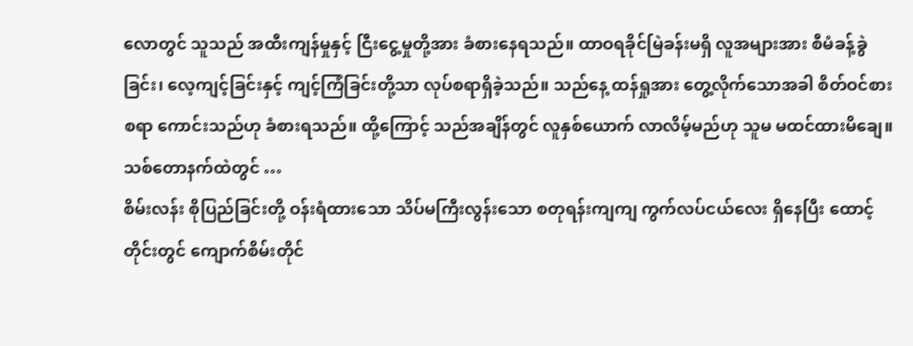လောတွင် သူသည် အထီးကျန်မှုနှင့် ငြီးငွေ့မှုတို့အား ခံစားနေရသည်။ ထာဝရခိုင်မြဲခန်းမရှိ လူအများအား စီမံခန့်ခွဲခြင်း၊ လေ့ကျင့်ခြင်းနှင့် ကျင့်ကြံခြင်းတို့သာ လုပ်စရာရှိခဲ့သည်။ သည်နေ့ ထန်ရှုအား တွေ့လိုက်သောအခါ စိတ်ဝင်စားစရာ ကောင်းသည်ဟု ခံစားရသည်။ ထို့ကြောင့် သည်အချိန်တွင် လူနှစ်ယောက် လာလိမ့်မည်ဟု သူမ မထင်ထားမိချေ။
သစ်တောနက်ထဲတွင် …
စိမ်းလန်း စိုပြည်ခြင်းတို့ ဝန်းရံထားသော သိပ်မကြီးလွန်းသော စတုရန်းကျကျ ကွက်လပ်ငယ်လေး ရှိနေပြီး ထောင့်တိုင်းတွင် ကျောက်စိမ်းတိုင်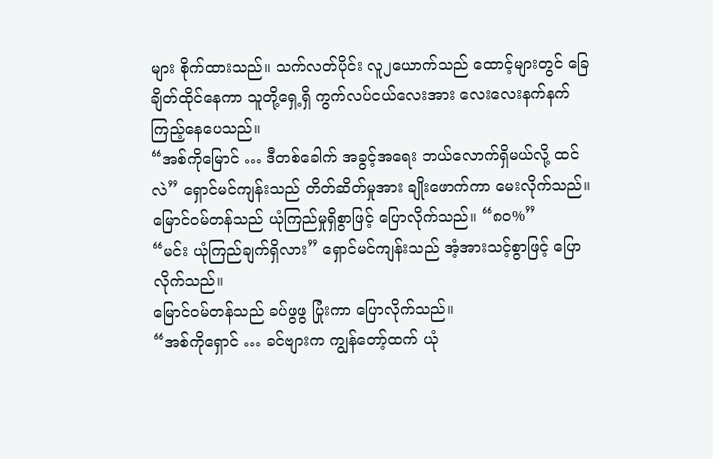များ စိုက်ထားသည်။ သက်လတ်ပိုင်း လူ၂ယောက်သည် ထောင့်များတွင် ခြေချိတ်ထိုင်နေကာ သူတို့ရှေ့ရှိ ကွက်လပ်ငယ်လေးအား လေးလေးနက်နက် ကြည့်နေပေသည်။
“အစ်ကိုမြောင် … ဒီတစ်ခေါက် အခွင့်အရေး ဘယ်လောက်ရှိမယ်လို့ ထင်လဲ” ရှောင်မင်ကျန်းသည် တိတ်ဆိတ်မှုအား ချိုးဖောက်ကာ မေးလိုက်သည်။
မြောင်ဝမ်တန်သည် ယုံကြည်မှုရှိစွာဖြင့် ပြောလိုက်သည်။ “၈၀%”
“မင်း ယုံကြည်ချက်ရှိလား” ရှောင်မင်ကျန်းသည် အံ့အားသင့်စွာဖြင့် ပြောလိုက်သည်။
မြောင်ဝမ်တန်သည် ခပ်ဖွဖွ ပြုံးကာ ပြောလိုက်သည်။
“အစ်ကိုရှောင် … ခင်ဗျားက ကျွန်တော့်ထက် ယုံ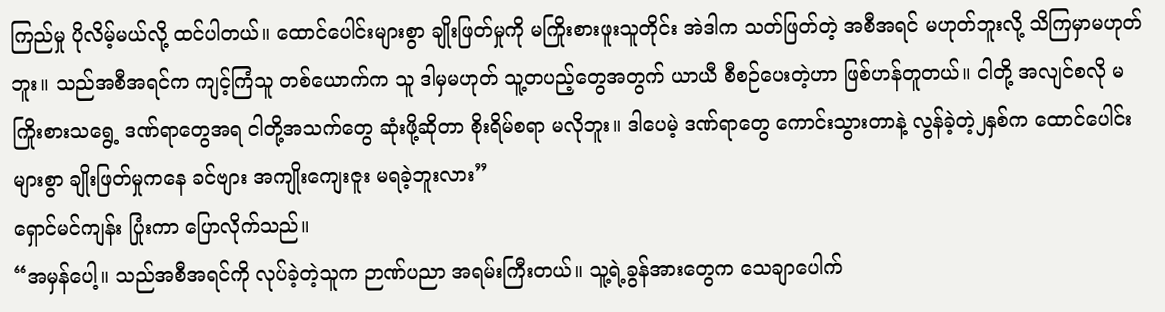ကြည်မှု ပိုလိမ့်မယ်လို့ ထင်ပါတယ်။ ထောင်ပေါင်းများစွာ ချိုးဖြတ်မှုကို မကြိုးစားဖူးသူတိုင်း အဲဒါက သတ်ဖြတ်တဲ့ အစီအရင် မဟုတ်ဘူးလို့ သိကြမှာမဟုတ်ဘူး။ သည်အစီအရင်က ကျင့်ကြံသူ တစ်ယောက်က သူ ဒါမှမဟုတ် သူ့တပည့်တွေအတွက် ယာယီ စီစဉ်ပေးတဲ့ဟာ ဖြစ်ဟန်တူတယ်။ ငါတို့ အလျင်စလို မကြိုးစားသရွေ့ ဒဏ်ရာတွေအရ ငါတို့အသက်တွေ ဆုံးဖို့ဆိုတာ စိုးရိမ်စရာ မလိုဘူး။ ဒါပေမဲ့ ဒဏ်ရာတွေ ကောင်းသွားတာနဲ့ လွန်ခဲ့တဲ့၂နှစ်က ထောင်ပေါင်းများစွာ ချိုးဖြတ်မှုကနေ ခင်ဗျား အကျိုးကျေးဇူး မရခဲ့ဘူးလား”
ရှောင်မင်ကျန်း ပြုံးကာ ပြောလိုက်သည်။
“အမှန်ပေါ့။ သည်အစီအရင်ကို လုပ်ခဲ့တဲ့သူက ဉာဏ်ပညာ အရမ်းကြီးတယ်။ သူ့ရဲ့ခွန်အားတွေက သေချာပေါက်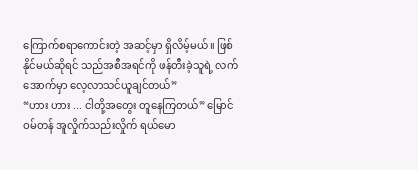ကြောက်စရာကောင်းတဲ့ အဆင့်မှာ ရှိလိမ့်မယ်။ ဖြစ်နိုင်မယ်ဆိုရင် သည်အစီအရင်ကို ဖန်တီးခဲ့သူရဲ့ လက်အောက်မှာ လေ့လာသင်ယူချင်တယ်”
“ဟား ဟား ... ငါတို့အတွေး တူနေကြတယ်” မြောင်ဝမ်တန် အူလှိုက်သည်းလှိုက် ရယ်မော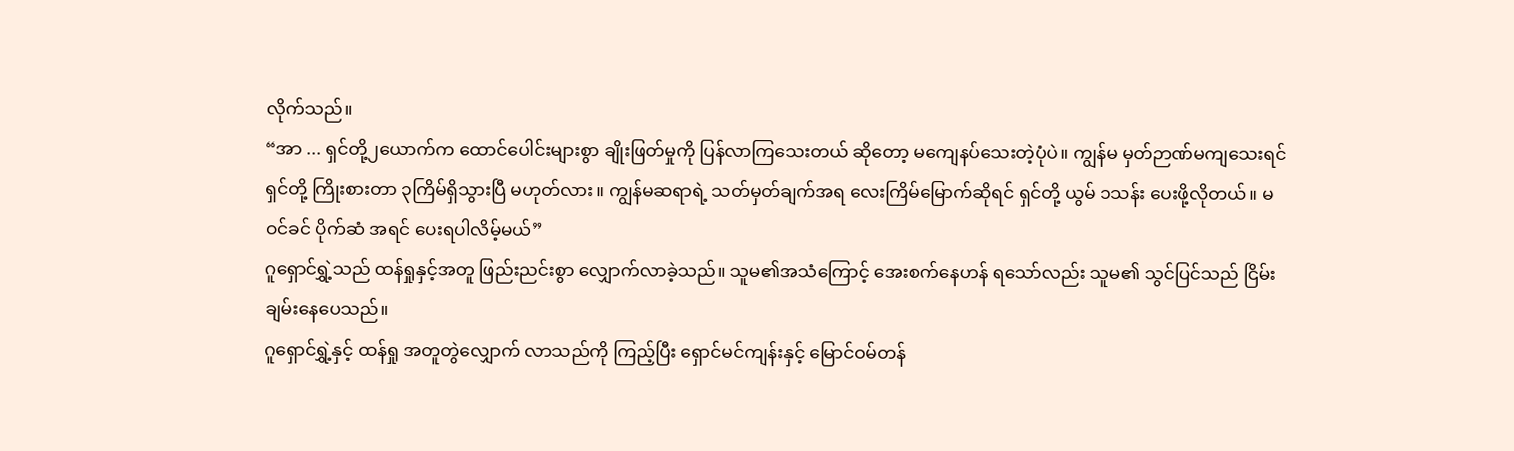လိုက်သည်။
“အာ ... ရှင်တို့၂ယောက်က ထောင်ပေါင်းများစွာ ချိုးဖြတ်မှုကို ပြန်လာကြသေးတယ် ဆိုတော့ မကျေနပ်သေးတဲ့ပုံပဲ။ ကျွန်မ မှတ်ဉာဏ်မကျသေးရင် ရှင်တို့ ကြိုးစားတာ ၃ကြိမ်ရှိသွားပြီ မဟုတ်လား။ ကျွန်မဆရာရဲ့ သတ်မှတ်ချက်အရ လေးကြိမ်မြောက်ဆိုရင် ရှင်တို့ ယွမ် ၁သန်း ပေးဖို့လိုတယ်။ မဝင်ခင် ပိုက်ဆံ အရင် ပေးရပါလိမ့်မယ်”
ဂူရှောင်ရွှဲ့သည် ထန်ရှုနှင့်အတူ ဖြည်းညင်းစွာ လျှောက်လာခဲ့သည်။ သူမ၏အသံကြောင့် အေးစက်နေဟန် ရသော်လည်း သူမ၏ သွင်ပြင်သည် ငြိမ်းချမ်းနေပေသည်။
ဂူရှောင်ရွှဲ့နှင့် ထန်ရှု အတူတွဲလျှောက် လာသည်ကို ကြည့်ပြီး ရှောင်မင်ကျန်းနှင့် မြောင်ဝမ်တန်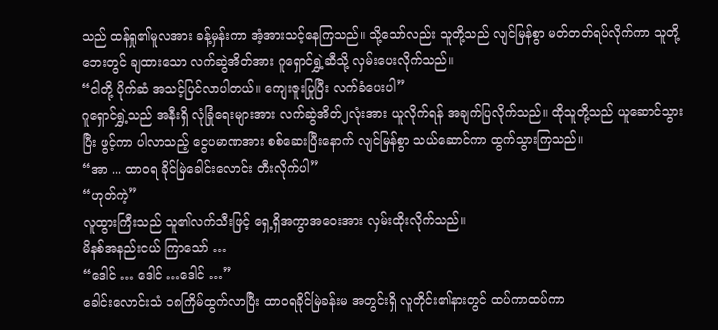သည် ထန်ရှု၏မူလအား ခန့်မှန်းကာ အံ့အားသင့်နေကြသည်။ သို့သော်လည်း သူတို့သည် လျင်မြန်စွာ မတ်တတ်ရပ်လိုက်ကာ သူတို့ဘေးတွင် ချထားသော လက်ဆွဲအိတ်အား ဂူရှောင်ရွှဲ့ဆီသို့ လှမ်းပေးလိုက်သည်။
“ငါတို့ ပိုက်ဆံ အသင့်ပြင်လာပါတယ်။ ကျေးဇူးပြုပြီး လက်ခံပေးပါ”
ဂူရှောင်ရွှဲ့သည် အနီးရှိ လုံခြုံရေးများအား လက်ဆွဲအိတ်၂လုံးအား ယူလိုက်ရန် အချက်ပြလိုက်သည်။ ထိုသူတို့သည် ယူဆောင်သွားပြီး ဖွင့်ကာ ပါလာသည့် ငွေပမာဏအား စစ်ဆေးပြီးနောက် လျင်မြန်စွာ သယ်ဆောင်ကာ ထွက်သွားကြသည်။
“အာ ... ထာဝရ ခိုင်မြဲခေါင်းလောင်း တီးလိုက်ပါ”
“ဟုတ်ကဲ့”
လူထွားကြီးသည် သူ၏လက်သီးဖြင့် ရှေ့ရှိအကွာအဝေးအား လှမ်းထိုးလိုက်သည်။
မိနစ်အနည်းငယ် ကြာသော် …
“ဒေါင် … ဒေါင် …ဒေါင် …”
ခေါင်းလောင်းသံ ၁၈ကြိမ်ထွက်လာပြီး ထာဝရခိုင်မြဲခန်းမ အတွင်းရှိ လူတိုင်း၏နားတွင် ထပ်ကာထပ်ကာ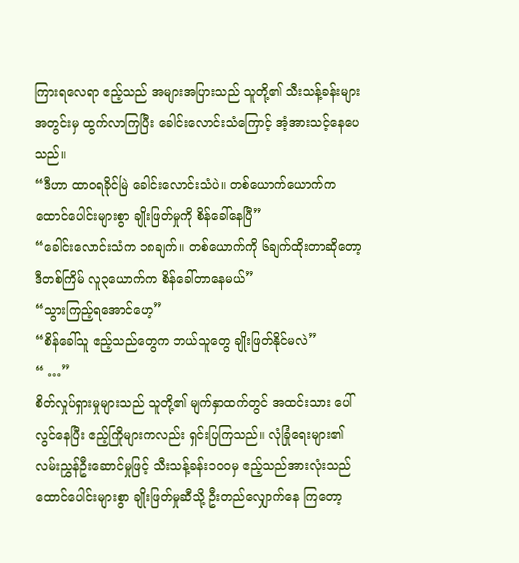ကြားရလေရာ ဧည့်သည် အများအပြားသည် သူတို့၏ သီးသန့်ခန်းများ အတွင်းမှ ထွက်လာကြပြီး ခေါင်းလောင်းသံကြောင့် အံ့အားသင့်နေပေသည်။
“ဒီဟာ ထာဝရခိုင်မြဲ ခေါင်းလောင်းသံပဲ။ တစ်ယောက်ယောက်က ထောင်ပေါင်းများစွာ ချိုးဖြတ်မှုကို စိန်ခေါ်နေပြီ”
“ခေါင်းလောင်းသံက ၁၈ချက်။ တစ်ယောက်ကို ၆ချက်ထိုးတာဆိုတော့ ဒီတစ်ကြိမ် လူ၃ယောက်က စိန်ခေါ်တာနေမယ်”
“သွားကြည့်ရအောင်ဟေ့”
“စိန်ခေါ်သူ ဧည့်သည်တွေက ဘယ်သူတွေ ချိုးဖြတ်နိုင်မလဲ”
“ …”
စိတ်လှုပ်ရှားမှုများသည် သူတို့၏ မျက်နှာထက်တွင် အထင်းသား ပေါ်လွင်နေပြီး ဧည့်ကြိုများကလည်း ရှင်းပြကြသည်။ လုံခြုံရေးများ၏ လမ်းညွှန်ဦးဆောင်မှုဖြင့် သီးသန့်ခန်း၁၀၀မှ ဧည့်သည်အားလုံးသည် ထောင်ပေါင်းများစွာ ချိုးဖြတ်မှုဆီသို့ ဦးတည်လျှောက်နေ ကြတော့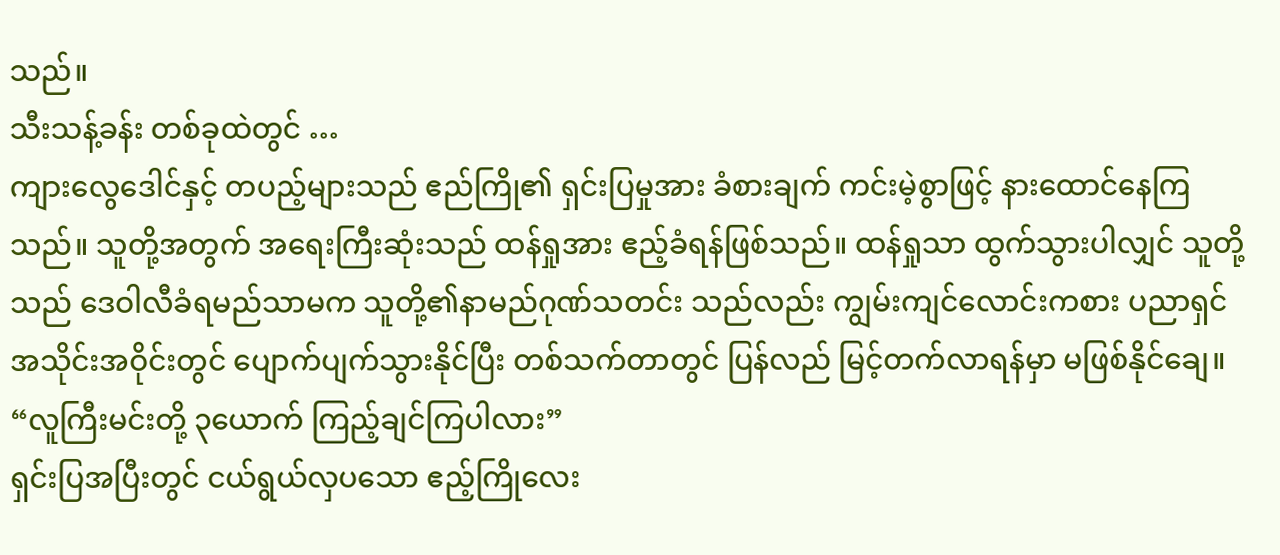သည်။
သီးသန့်ခန်း တစ်ခုထဲတွင် …
ကျားလွေဒေါင်နှင့် တပည့်များသည် ဧည်ကြို၏ ရှင်းပြမှုအား ခံစားချက် ကင်းမဲ့စွာဖြင့် နားထောင်နေကြသည်။ သူတို့အတွက် အရေးကြီးဆုံးသည် ထန်ရှုအား ဧည့်ခံရန်ဖြစ်သည်။ ထန်ရှုသာ ထွက်သွားပါလျှင် သူတို့သည် ဒေဝါလီခံရမည်သာမက သူတို့၏နာမည်ဂုဏ်သတင်း သည်လည်း ကျွမ်းကျင်လောင်းကစား ပညာရှင် အသိုင်းအဝိုင်းတွင် ပျောက်ပျက်သွားနိုင်ပြီး တစ်သက်တာတွင် ပြန်လည် မြင့်တက်လာရန်မှာ မဖြစ်နိုင်ချေ။
“လူကြီးမင်းတို့ ၃ယောက် ကြည့်ချင်ကြပါလား”
ရှင်းပြအပြီးတွင် ငယ်ရွယ်လှပသော ဧည့်ကြိုလေး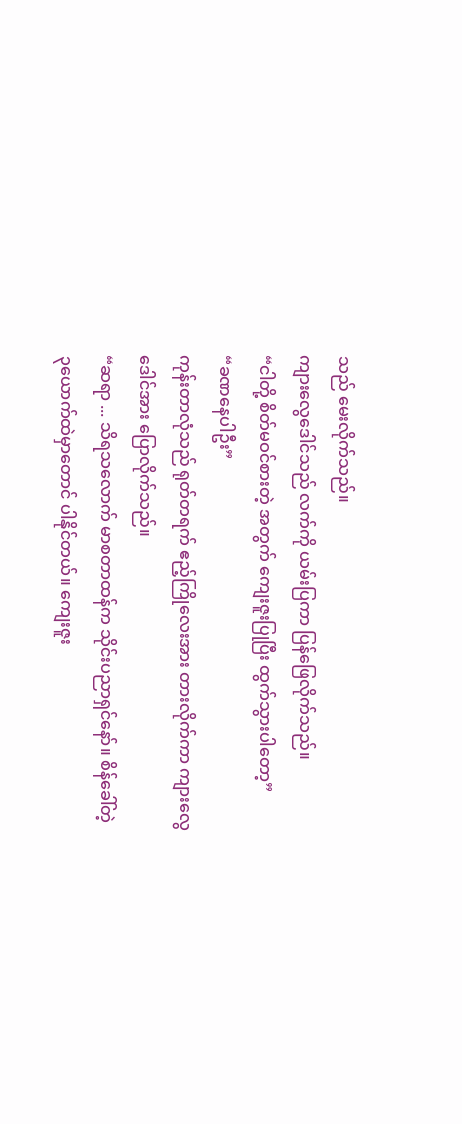သည် မေးလိုက်သည်။
ကျားလွေဒေါင်သည် လက်ကို ယမ်းပြကာ ပြန်ဖြေလိုက်သည်။
“ငါတို့ စိတ်မဝင်စားတဲ့ အတွက် ကျေးဇူးပြုပြီး ထွက်သွားပါတော့”
“ခဏနေပါဦး”
ကုန်းတာလုံသည် ရုတ်တရက် ဧည့်ကြိုလေးအား တားလိုက်ကာ ကျားလွေဒေါင်အား ပြောလိုက်သည်။
“ဆရာ ... သိရသလောက် မာစတာထန်က သိုင်းပညာရှင်နော်။ စိန်ခေါ်တဲ့ ၃ယောက်ထဲမှာတောင် ပါနိုင်တယ်။ ကျေးဇူး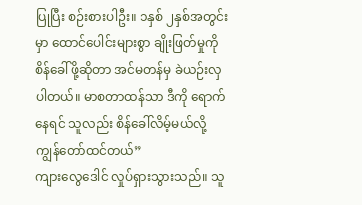ပြုပြီး စဉ်းစားပါဦး။ ၁နှစ် ၂နှစ်အတွင်းမှာ ထောင်ပေါင်းများစွာ ချိုးဖြတ်မှုကို စိန်ခေါ်ဖို့ဆိုတာ အင်မတန်မှ ခဲယဉ်းလှပါတယ်။ မာစတာထန်သာ ဒီကို ရောက်နေရင် သူလည်း စိန်ခေါ်လိမ့်မယ်လို့ ကျွန်တော်ထင်တယ်”
ကျားလွေဒေါင် လှုပ်ရှားသွားသည်။ သူ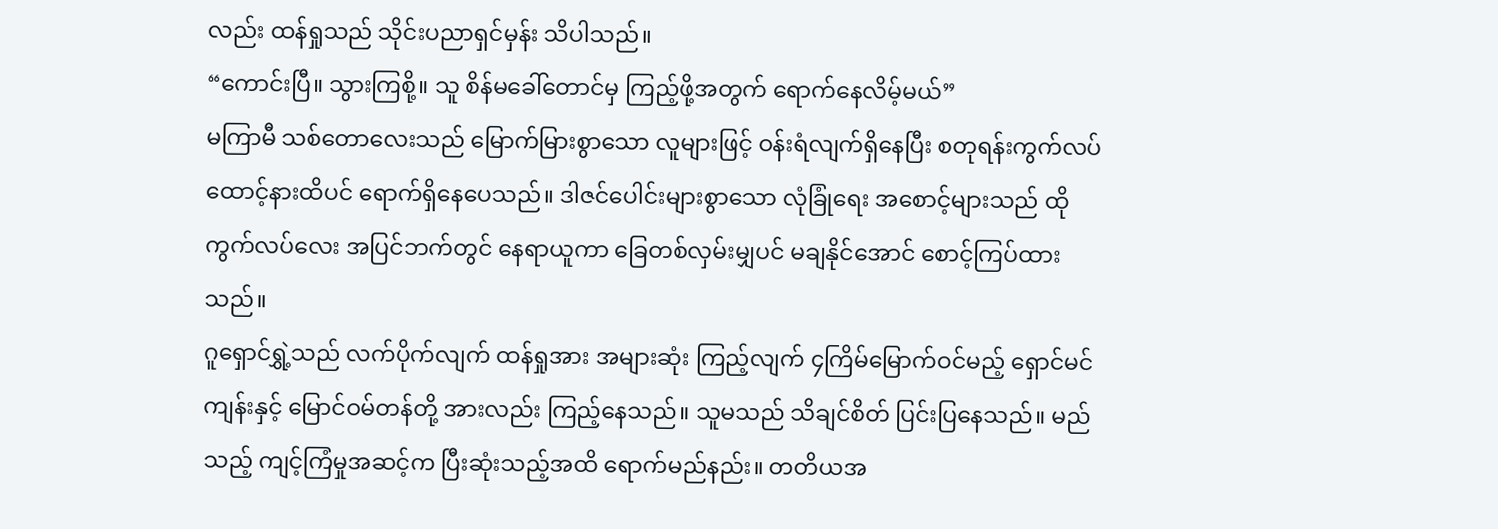လည်း ထန်ရှုသည် သိုင်းပညာရှင်မှန်း သိပါသည်။
“ကောင်းပြီ။ သွားကြစို့။ သူ စိန်မခေါ်တောင်မှ ကြည့်ဖို့အတွက် ရောက်နေလိမ့်မယ်”
မကြာမီ သစ်တောလေးသည် မြောက်မြားစွာသော လူများဖြင့် ဝန်းရံလျက်ရှိနေပြီး စတုရန်းကွက်လပ် ထောင့်နားထိပင် ရောက်ရှိနေပေသည်။ ဒါဇင်ပေါင်းများစွာသော လုံခြုံရေး အစောင့်များသည် ထိုကွက်လပ်လေး အပြင်ဘက်တွင် နေရာယူကာ ခြေတစ်လှမ်းမျှပင် မချနိုင်အောင် စောင့်ကြပ်ထားသည်။
ဂူရှောင်ရွှဲ့သည် လက်ပိုက်လျက် ထန်ရှုအား အများဆုံး ကြည့်လျက် ၄ကြိမ်မြောက်ဝင်မည့် ရှောင်မင်ကျန်းနှင့် မြောင်ဝမ်တန်တို့ အားလည်း ကြည့်နေသည်။ သူမသည် သိချင်စိတ် ပြင်းပြနေသည်။ မည်သည့် ကျင့်ကြံမှုအဆင့်က ပြီးဆုံးသည့်အထိ ရောက်မည်နည်း။ တတိယအ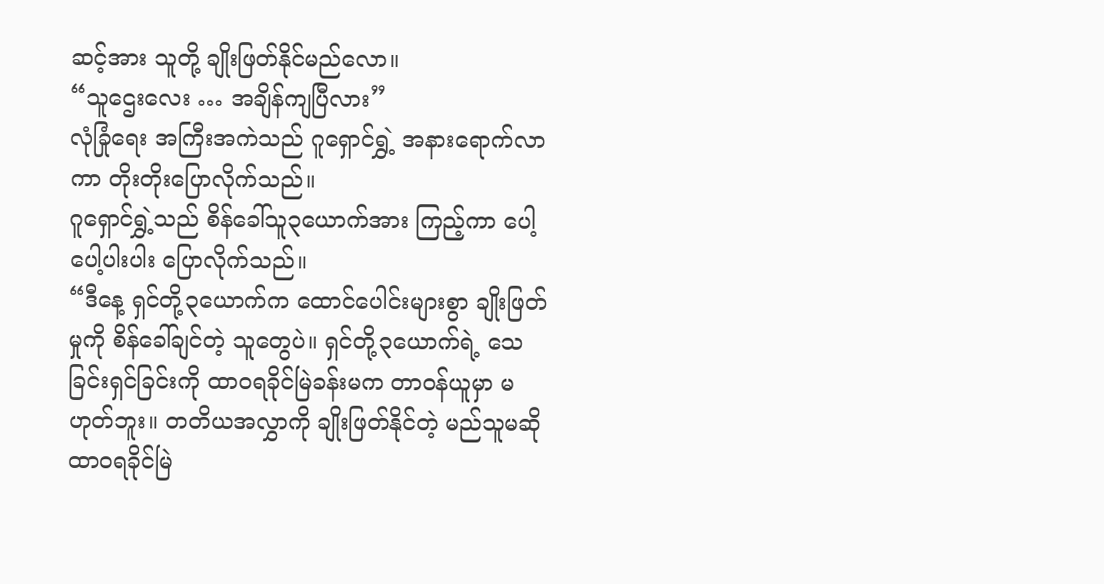ဆင့်အား သူတို့ ချိုးဖြတ်နိုင်မည်လော။
“သူဌေးလေး … အချိန်ကျပြီလား”
လုံခြုံရေး အကြီးအကဲသည် ဂူရှောင်ရွှဲ့ အနားရောက်လာကာ တိုးတိုးပြောလိုက်သည်။
ဂူရှောင်ရွှဲ့သည် စိန်ခေါ်သူ၃ယောက်အား ကြည့်ကာ ပေါ့ပေါ့ပါးပါး ပြောလိုက်သည်။
“ဒီနေ့ ရှင်တို့၃ယောက်က ထောင်ပေါင်းများစွာ ချိုးဖြတ်မှုကို စိန်ခေါ်ချင်တဲ့ သူတွေပဲ။ ရှင်တို့၃ယောက်ရဲ့ သေခြင်းရှင်ခြင်းကို ထာဝရခိုင်မြဲခန်းမက တာဝန်ယူမှာ မဟုတ်ဘူး။ တတိယအလွှာကို ချိုးဖြတ်နိုင်တဲ့ မည်သူမဆို ထာဝရခိုင်မြဲ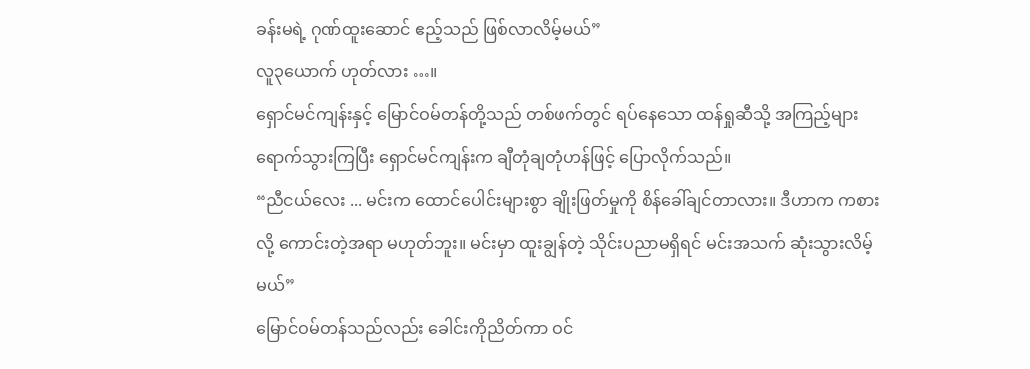ခန်းမရဲ့ ဂုဏ်ထူးဆောင် ဧည့်သည် ဖြစ်လာလိမ့်မယ်”
လူ၃ယောက် ဟုတ်လား …။
ရှောင်မင်ကျန်းနှင့် မြောင်ဝမ်တန်တို့သည် တစ်ဖက်တွင် ရပ်နေသော ထန်ရှုဆီသို့ အကြည့်များ ရောက်သွားကြပြီး ရှောင်မင်ကျန်းက ချီတုံချတုံဟန်ဖြင့် ပြောလိုက်သည်။
“ညီငယ်လေး ... မင်းက ထောင်ပေါင်းများစွာ ချိုးဖြတ်မှုကို စိန်ခေါ်ချင်တာလား။ ဒီဟာက ကစားလို့ ကောင်းတဲ့အရာ မဟုတ်ဘူး။ မင်းမှာ ထူးချွန်တဲ့ သိုင်းပညာမရှိရင် မင်းအသက် ဆုံးသွားလိမ့်မယ်”
မြောင်ဝမ်တန်သည်လည်း ခေါင်းကိုညိတ်ကာ ဝင်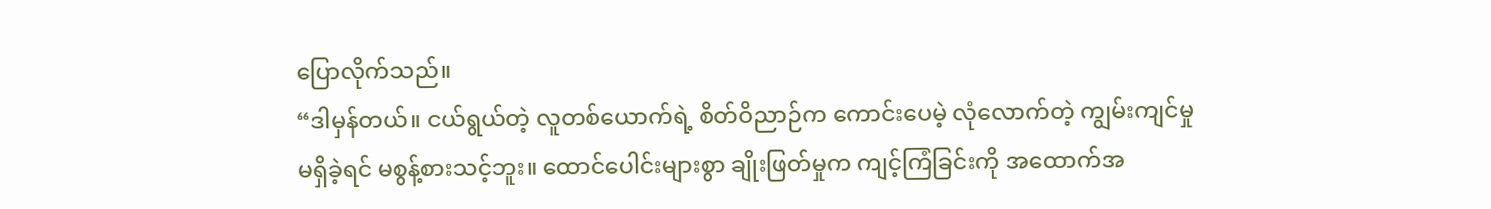ပြောလိုက်သည်။
“ဒါမှန်တယ်။ ငယ်ရွယ်တဲ့ လူတစ်ယောက်ရဲ့ စိတ်ဝိညာဉ်က ကောင်းပေမဲ့ လုံလောက်တဲ့ ကျွမ်းကျင်မှုမရှိခဲ့ရင် မစွန့်စားသင့်ဘူး။ ထောင်ပေါင်းများစွာ ချိုးဖြတ်မှုက ကျင့်ကြံခြင်းကို အထောက်အ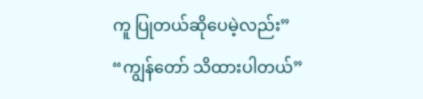ကူ ပြုတယ်ဆိုပေမဲ့လည်း”
“ကျွန်တော် သိထားပါတယ်”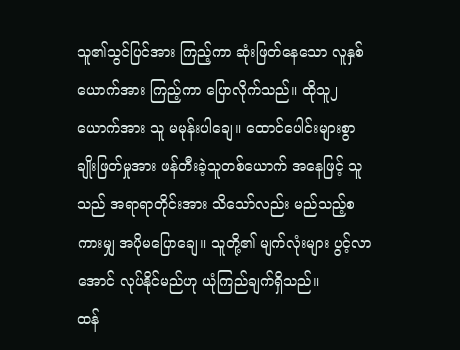သူ၏သွင်ပြင်အား ကြည့်ကာ ဆုံးဖြတ်နေသော လူနှစ်ယောက်အား ကြည့်ကာ ပြောလိုက်သည်။ ထိုသူ၂ယောက်အား သူ မမုန်းပါချေ။ ထောင်ပေါင်းများစွာ ချိုးဖြတ်မှုအား ဖန်တီးခဲ့သူတစ်ယောက် အနေဖြင့် သူသည် အရာရာတိုင်းအား သိသော်လည်း မည်သည့်စကားမျှ အပိုမပြောချေ။ သူတို့၏ မျက်လုံးများ ပွင့်လာအောင် လုပ်နိုင်မည်ဟု ယုံကြည်ချက်ရှိသည်။
ထန်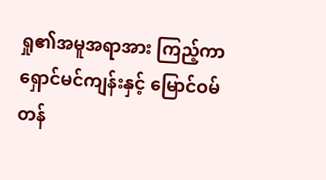ရှု၏အမူအရာအား ကြည့်ကာ ရှောင်မင်ကျန်းနှင့် မြောင်ဝမ်တန်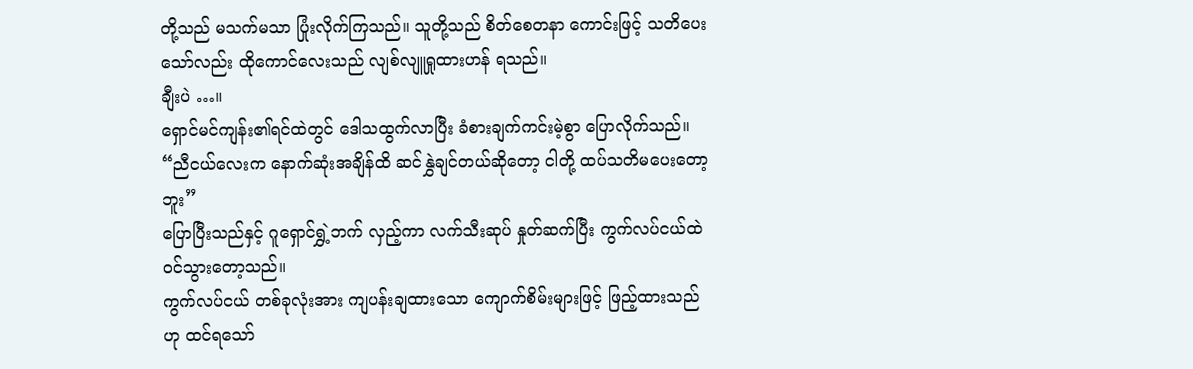တို့သည် မသက်မသာ ပြုံးလိုက်ကြသည်။ သူတို့သည် စိတ်စေတနာ ကောင်းဖြင့် သတိပေးသော်လည်း ထိုကောင်လေးသည် လျစ်လျူရှုထားဟန် ရသည်။
ချီးပဲ …။
ရှောင်မင်ကျန်း၏ရင်ထဲတွင် ဒေါသထွက်လာပြီး ခံစားချက်ကင်းမဲ့စွာ ပြောလိုက်သည်။
“ညီငယ်လေးက နောက်ဆုံးအချိန်ထိ ဆင်နွှဲချင်တယ်ဆိုတော့ ငါတို့ ထပ်သတိမပေးတော့ဘူး”
ပြောပြီးသည်နှင့် ဂူရှောင်ရွှဲ့ဘက် လှည့်ကာ လက်သီးဆုပ် နှုတ်ဆက်ပြီး ကွက်လပ်ငယ်ထဲ ဝင်သွားတော့သည်။
ကွက်လပ်ငယ် တစ်ခုလုံးအား ကျပန်းချထားသော ကျောက်စိမ်းများဖြင့် ဖြည့်ထားသည်ဟု ထင်ရသော်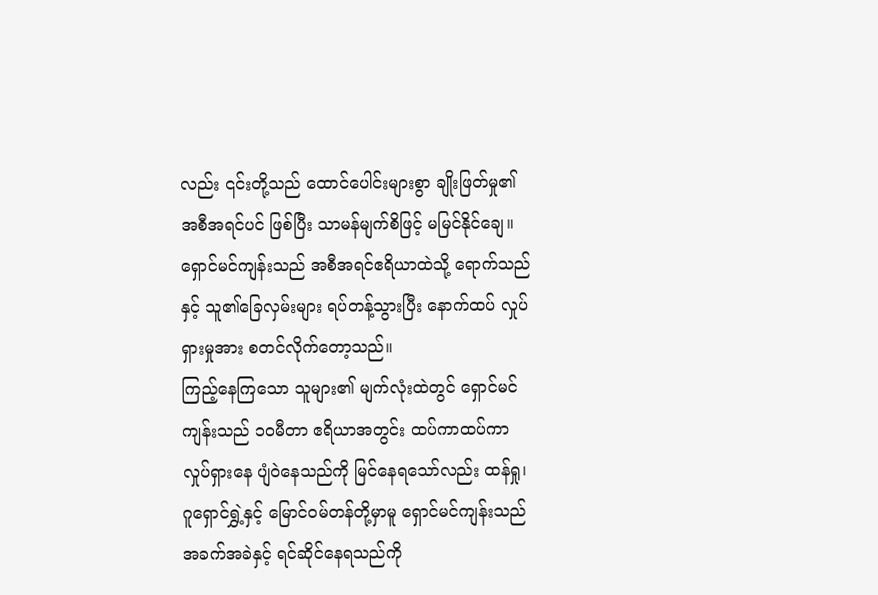လည်း ၎င်းတို့သည် ထောင်ပေါင်းများစွာ ချိုးဖြတ်မှု၏ အစီအရင်ပင် ဖြစ်ပြီး သာမန်မျက်စိဖြင့် မမြင်နိုင်ချေ။ ရှောင်မင်ကျန်းသည် အစီအရင်ဧရိယာထဲသို့ ရောက်သည်နှင့် သူ၏ခြေလှမ်းများ ရပ်တန့်သွားပြီး နောက်ထပ် လှုပ်ရှားမှုအား စတင်လိုက်တော့သည်။
ကြည့်နေကြသော သူများ၏ မျက်လုံးထဲတွင် ရှောင်မင်ကျန်းသည် ၁၀မီတာ ဧရိယာအတွင်း ထပ်ကာထပ်ကာ လှုပ်ရှားနေ ပျံဝဲနေသည်ကို မြင်နေရသော်လည်း ထန်ရှု၊ ဂူရှောင်ရွှဲ့နှင့် မြောင်ဝမ်တန်တို့မှာမူ ရှောင်မင်ကျန်းသည် အခက်အခဲနှင့် ရင်ဆိုင်နေရသည်ကို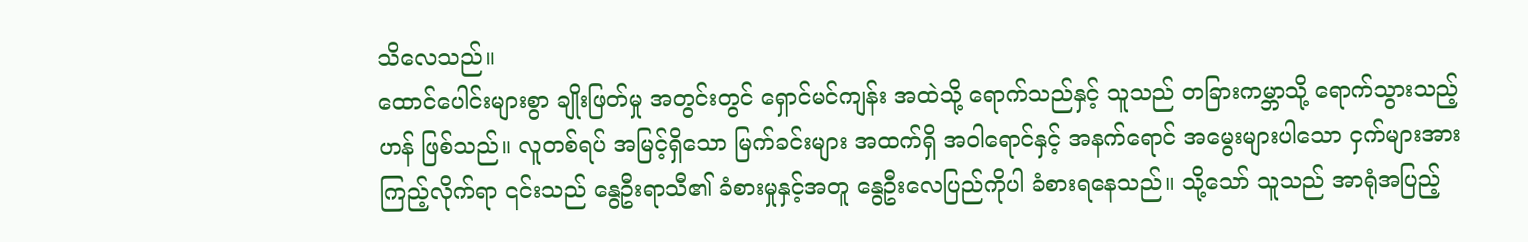သိလေသည်။
ထောင်ပေါင်းများစွာ ချိုးဖြတ်မှု အတွင်းတွင် ရှောင်မင်ကျန်း အထဲသို့ ရောက်သည်နှင့် သူသည် တခြားကမ္ဘာသို့ ရောက်သွားသည့်ဟန် ဖြစ်သည်။ လူတစ်ရပ် အမြင့်ရှိသော မြက်ခင်းများ အထက်ရှိ အဝါရောင်နှင့် အနက်ရောင် အမွေးများပါသော ငှက်များအား ကြည့်လိုက်ရာ ၎င်းသည် နွေဦးရာသီ၏ ခံစားမှုနှင့်အတူ နွေဦးလေပြည်ကိုပါ ခံစားရနေသည်။ သို့သော် သူသည် အာရုံအပြည့်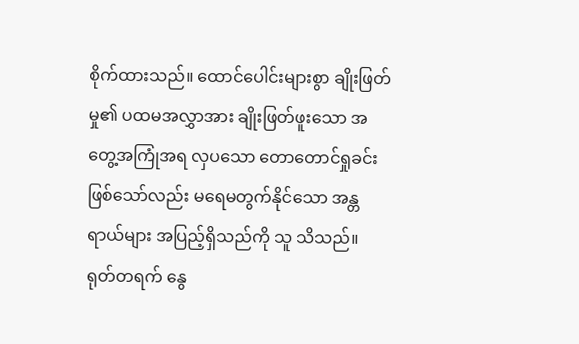စိုက်ထားသည်။ ထောင်ပေါင်းများစွာ ချိုးဖြတ်မှု၏ ပထမအလွှာအား ချိုးဖြတ်ဖူးသော အတွေ့အကြုံအရ လှပသော တောတောင်ရှုခင်း ဖြစ်သော်လည်း မရေမတွက်နိုင်သော အန္တရာယ်များ အပြည့်ရှိသည်ကို သူ သိသည်။
ရုတ်တရက် နွေ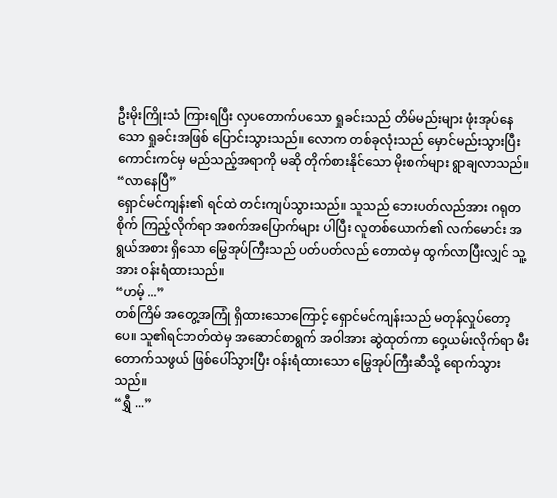ဦးမိုးကြိုးသံ ကြားရပြီး လှပတောက်ပသော ရှုခင်းသည် တိမ်မည်းများ ဖုံးအုပ်နေသော ရှုခင်းအဖြစ် ပြောင်းသွားသည်။ လောက တစ်ခုလုံးသည် မှောင်မည်းသွားပြီး ကောင်းကင်မှ မည်သည့်အရာကို မဆို တိုက်စားနိုင်သော မိုးစက်များ ရွာချလာသည်။
“လာနေပြီ”
ရှောင်မင်ကျန်း၏ ရင်ထဲ တင်းကျပ်သွားသည်။ သူသည် ဘေးပတ်လည်အား ဂရုတစိုက် ကြည့်လိုက်ရာ အစက်အပြောက်များ ပါပြီး လူတစ်ယောက်၏ လက်မောင်း အရွယ်အစား ရှိသော မြွေအုပ်ကြီးသည် ပတ်ပတ်လည် တောထဲမှ ထွက်လာပြီးလျှင် သူ့အား ဝန်းရံထားသည်။
“ဟမ့် ...”
တစ်ကြိမ် အတွေ့အကြုံ ရှိထားသောကြောင့် ရှောင်မင်ကျန်းသည် မတုန်လှုပ်တော့ပေ။ သူ၏ရင်ဘတ်ထဲမှ အဆောင်စာရွက် အဝါအား ဆွဲထုတ်ကာ ဝှေ့ယမ်းလိုက်ရာ မီးတောက်သဖွယ် ဖြစ်ပေါ်သွားပြီး ဝန်းရံထားသော မြွေအုပ်ကြီးဆီသို့ ရောက်သွားသည်။
“ရွှီ ...”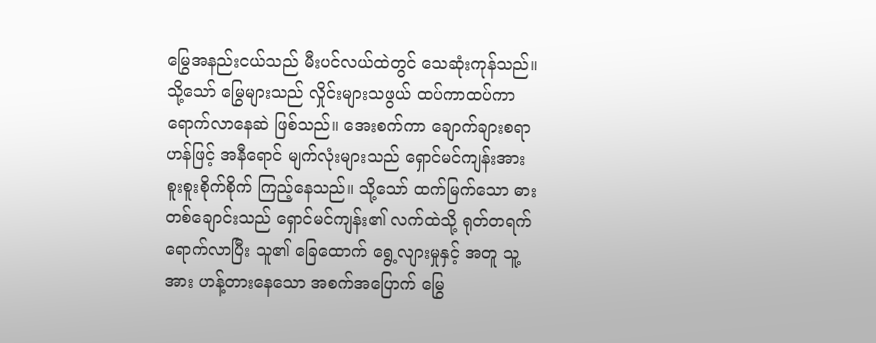မြွေအနည်းငယ်သည် မီးပင်လယ်ထဲတွင် သေဆုံးကုန်သည်။ သို့သော် မြွေများသည် လှိုင်းများသဖွယ် ထပ်ကာထပ်ကာ ရောက်လာနေဆဲ ဖြစ်သည်။ အေးစက်ကာ ချောက်ချားစရာဟန်ဖြင့် အနီရောင် မျက်လုံးများသည် ရှောင်မင်ကျန်းအား စူးစူးစိုက်စိုက် ကြည့်နေသည်။ သို့သော် ထက်မြက်သော ဓားတစ်ချောင်းသည် ရှောင်မင်ကျန်း၏ လက်ထဲသို့ ရုတ်တရက် ရောက်လာပြီး သူ၏ ခြေထောက် ရွေ့လျားမှုနှင့် အတူ သူ့အား ဟန့်တားနေသော အစက်အပြောက် မြွေ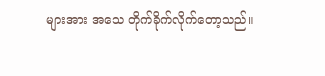များအား အသေ တိုက်ခိုက်လိုက်တော့သည်။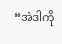“အဲဒါကို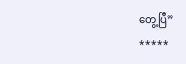တွေ့ပြီ”
*****